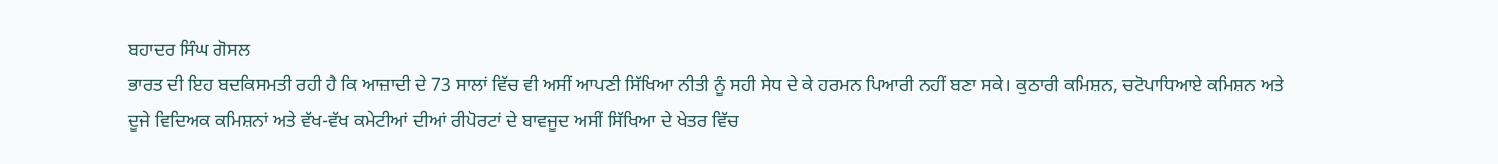ਬਹਾਦਰ ਸਿੰਘ ਗੋਸਲ
ਭਾਰਤ ਦੀ ਇਹ ਬਦਕਿਸਮਤੀ ਰਹੀ ਹੈ ਕਿ ਆਜ਼ਾਦੀ ਦੇ 73 ਸਾਲਾਂ ਵਿੱਚ ਵੀ ਅਸੀਂ ਆਪਣੀ ਸਿੱਖਿਆ ਨੀਤੀ ਨੂੰ ਸਹੀ ਸੇਧ ਦੇ ਕੇ ਹਰਮਨ ਪਿਆਰੀ ਨਹੀਂ ਬਣਾ ਸਕੇ। ਕੁਠਾਰੀ ਕਮਿਸ਼ਨ, ਚਟੋਪਾਧਿਆਏ ਕਮਿਸ਼ਨ ਅਤੇ ਦੂਜੇ ਵਿਦਿਅਕ ਕਮਿਸ਼ਨਾਂ ਅਤੇ ਵੱਖ-ਵੱਖ ਕਮੇਟੀਆਂ ਦੀਆਂ ਰੀਪੋਰਟਾਂ ਦੇ ਬਾਵਜੂਦ ਅਸੀਂ ਸਿੱਖਿਆ ਦੇ ਖੇਤਰ ਵਿੱਚ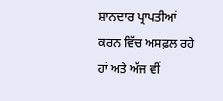ਸ਼ਾਨਦਾਰ ਪ੍ਰਾਪਤੀਆਂ ਕਰਨ ਵਿੱਚ ਅਸਫ਼ਲ ਰਹੇ ਹਾਂ ਅਤੇ ਅੱਜ ਵੀਂ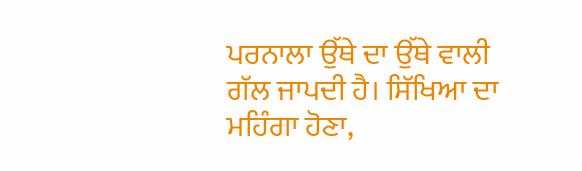ਪਰਨਾਲਾ ਉੱਥੇ ਦਾ ਉੱਥੇ ਵਾਲੀ ਗੱਲ ਜਾਪਦੀ ਹੈ। ਸਿੱਖਿਆ ਦਾ ਮਹਿੰਗਾ ਹੋਣਾ,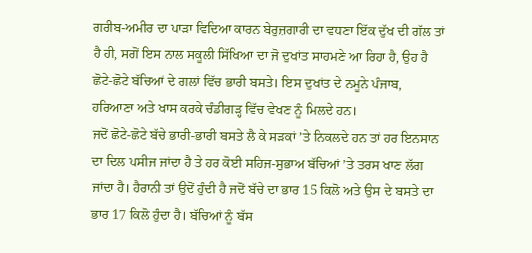ਗਰੀਬ-ਅਮੀਰ ਦਾ ਪਾੜਾ ਵਿਦਿਆ ਕਾਰਨ ਬੇਰੁਜ਼ਗਾਰੀ ਦਾ ਵਧਣਾ ਇੱਕ ਦੁੱਖ ਦੀ ਗੱਲ ਤਾਂ ਹੈ ਹੀ, ਸਗੋਂ ਇਸ ਨਾਲ ਸਕੂਲੀ ਸਿੱਖਿਆ ਦਾ ਜੋ ਦੁਖਾਂਤ ਸਾਹਮਣੇ ਆ ਰਿਹਾ ਹੈ, ਉਹ ਹੈ ਛੋਟੇ-ਛੋਟੇ ਬੱਚਿਆਂ ਦੇ ਗਲਾਂ ਵਿੱਚ ਭਾਰੀ ਬਸਤੇ। ਇਸ ਦੁਖਾਂਤ ਦੇ ਨਮੂਨੇ ਪੰਜਾਬ, ਹਰਿਆਣਾ ਅਤੇ ਖਾਸ ਕਰਕੇ ਚੰਡੀਗੜ੍ਹ ਵਿੱਚ ਵੇਖਣ ਨੂੰ ਮਿਲਦੇ ਹਨ।
ਜਦੋਂ ਛੋਟੇ-ਛੋਟੇ ਬੱਚੇ ਭਾਰੀ-ਭਾਰੀ ਬਸਤੇ ਲੈ ਕੇ ਸੜਕਾਂ ’ਤੇ ਨਿਕਲਦੇ ਹਨ ਤਾਂ ਹਰ ਇਨਸਾਨ ਦਾ ਦਿਲ ਪਸੀਜ ਜਾਂਦਾ ਹੈ ਤੇ ਹਰ ਕੋਈ ਸਹਿਜ-ਸੁਭਾਅ ਬੱਚਿਆਂ ’ਤੇ ਤਰਸ ਖਾਣ ਲੱਗ ਜਾਂਦਾ ਹੈ। ਹੈਰਾਨੀ ਤਾਂ ਉਦੋਂ ਹੁੰਦੀ ਹੈ ਜਦੋਂ ਬੱਚੇ ਦਾ ਭਾਰ 15 ਕਿਲੋ ਅਤੇ ਉਸ ਦੇ ਬਸਤੇ ਦਾ ਭਾਰ 17 ਕਿਲੋ ਹੁੰਦਾ ਹੈ। ਬੱਚਿਆਂ ਨੂੰ ਬੱਸ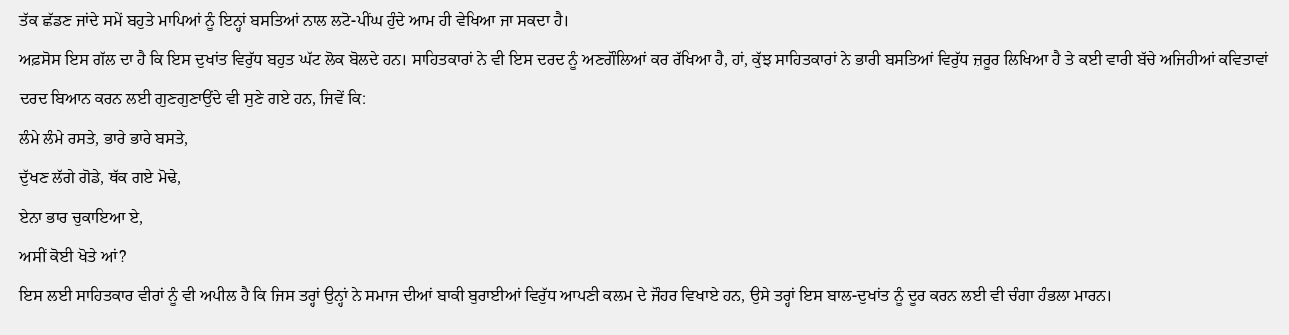ਤੱਕ ਛੱਡਣ ਜਾਂਦੇ ਸਮੇਂ ਬਹੁਤੇ ਮਾਪਿਆਂ ਨੂੰ ਇਨ੍ਹਾਂ ਬਸਤਿਆਂ ਨਾਲ ਲਟੋ-ਪੀਂਘ ਹੁੰਦੇ ਆਮ ਹੀ ਵੇਖਿਆ ਜਾ ਸਕਦਾ ਹੈ।
ਅਫ਼ਸੋਸ ਇਸ ਗੱਲ ਦਾ ਹੈ ਕਿ ਇਸ ਦੁਖਾਂਤ ਵਿਰੁੱਧ ਬਹੁਤ ਘੱਟ ਲੋਕ ਬੋਲਦੇ ਹਨ। ਸਾਹਿਤਕਾਰਾਂ ਨੇ ਵੀ ਇਸ ਦਰਦ ਨੂੰ ਅਣਗੌਲਿਆਂ ਕਰ ਰੱਖਿਆ ਹੈ, ਹਾਂ, ਕੁੱਝ ਸਾਹਿਤਕਾਰਾਂ ਨੇ ਭਾਰੀ ਬਸਤਿਆਂ ਵਿਰੁੱਧ ਜ਼ਰੂਰ ਲਿਖਿਆ ਹੈ ਤੇ ਕਈ ਵਾਰੀ ਬੱਚੇ ਅਜਿਹੀਆਂ ਕਵਿਤਾਵਾਂ ਦਰਦ ਬਿਆਨ ਕਰਨ ਲਈ ਗੁਣਗੁਣਾਉਂਦੇ ਵੀ ਸੁਣੇ ਗਏ ਹਨ, ਜਿਵੇਂ ਕਿ:
ਲੰਮੇ ਲੰਮੇ ਰਸਤੇ, ਭਾਰੇ ਭਾਰੇ ਬਸਤੇ,
ਦੁੱਖਣ ਲੱਗੇ ਗੋਡੇ, ਥੱਕ ਗਏ ਮੋਢੇ,
ਏਨਾ ਭਾਰ ਚੁਕਾਇਆ ਏ,
ਅਸੀਂ ਕੋਈ ਖੋਤੇ ਆਂ?
ਇਸ ਲਈ ਸਾਹਿਤਕਾਰ ਵੀਰਾਂ ਨੂੰ ਵੀ ਅਪੀਲ ਹੈ ਕਿ ਜਿਸ ਤਰ੍ਹਾਂ ਉਨ੍ਹਾਂ ਨੇ ਸਮਾਜ ਦੀਆਂ ਬਾਕੀ ਬੁਰਾਈਆਂ ਵਿਰੁੱਧ ਆਪਣੀ ਕਲਮ ਦੇ ਜੌਹਰ ਵਿਖਾਏ ਹਨ, ਉਸੇ ਤਰ੍ਹਾਂ ਇਸ ਬਾਲ-ਦੁਖਾਂਤ ਨੂੰ ਦੂਰ ਕਰਨ ਲਈ ਵੀ ਚੰਗਾ ਹੰਭਲਾ ਮਾਰਨ।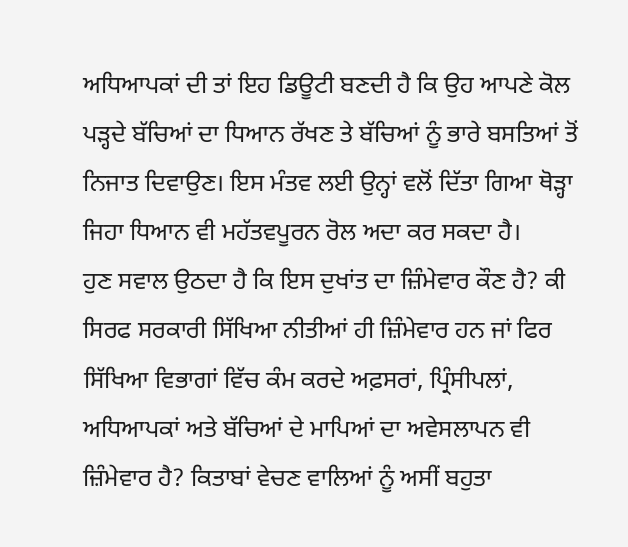ਅਧਿਆਪਕਾਂ ਦੀ ਤਾਂ ਇਹ ਡਿਊਟੀ ਬਣਦੀ ਹੈ ਕਿ ਉਹ ਆਪਣੇ ਕੋਲ ਪੜ੍ਹਦੇ ਬੱਚਿਆਂ ਦਾ ਧਿਆਨ ਰੱਖਣ ਤੇ ਬੱਚਿਆਂ ਨੂੰ ਭਾਰੇ ਬਸਤਿਆਂ ਤੋਂ ਨਿਜਾਤ ਦਿਵਾਉਣ। ਇਸ ਮੰਤਵ ਲਈ ਉਨ੍ਹਾਂ ਵਲੋਂ ਦਿੱਤਾ ਗਿਆ ਥੋੜ੍ਹਾ ਜਿਹਾ ਧਿਆਨ ਵੀ ਮਹੱਤਵਪੂਰਨ ਰੋਲ ਅਦਾ ਕਰ ਸਕਦਾ ਹੈ।
ਹੁਣ ਸਵਾਲ ਉਠਦਾ ਹੈ ਕਿ ਇਸ ਦੁਖਾਂਤ ਦਾ ਜ਼ਿੰਮੇਵਾਰ ਕੌਣ ਹੈ? ਕੀ ਸਿਰਫ ਸਰਕਾਰੀ ਸਿੱਖਿਆ ਨੀਤੀਆਂ ਹੀ ਜ਼ਿੰਮੇਵਾਰ ਹਨ ਜਾਂ ਫਿਰ ਸਿੱਖਿਆ ਵਿਭਾਗਾਂ ਵਿੱਚ ਕੰਮ ਕਰਦੇ ਅਫ਼ਸਰਾਂ, ਪ੍ਰਿੰਸੀਪਲਾਂ, ਅਧਿਆਪਕਾਂ ਅਤੇ ਬੱਚਿਆਂ ਦੇ ਮਾਪਿਆਂ ਦਾ ਅਵੇਸਲਾਪਨ ਵੀ ਜ਼ਿੰਮੇਵਾਰ ਹੈ? ਕਿਤਾਬਾਂ ਵੇਚਣ ਵਾਲਿਆਂ ਨੂੰ ਅਸੀਂ ਬਹੁਤਾ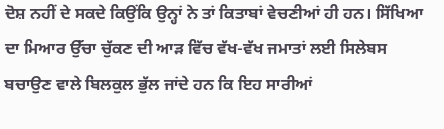ਦੋਸ਼ ਨਹੀਂ ਦੇ ਸਕਦੇ ਕਿਉਂਕਿ ਉਨ੍ਹਾਂ ਨੇ ਤਾਂ ਕਿਤਾਬਾਂ ਵੇਚਣੀਆਂ ਹੀ ਹਨ। ਸਿੱਖਿਆ ਦਾ ਮਿਆਰ ਉੱਚਾ ਚੁੱਕਣ ਦੀ ਆੜ ਵਿੱਚ ਵੱਖ-ਵੱਖ ਜਮਾਤਾਂ ਲਈ ਸਿਲੇਬਸ ਬਚਾਉਣ ਵਾਲੇ ਬਿਲਕੁਲ ਭੁੱਲ ਜਾਂਦੇ ਹਨ ਕਿ ਇਹ ਸਾਰੀਆਂ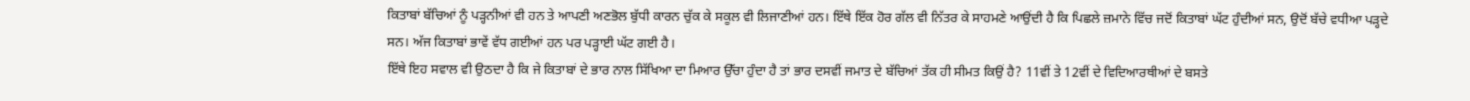ਕਿਤਾਬਾਂ ਬੱਚਿਆਂ ਨੂੰ ਪੜ੍ਹਨੀਆਂ ਵੀ ਹਨ ਤੇ ਆਪਣੀ ਅਣਭੋਲ ਬੁੱਧੀ ਕਾਰਨ ਚੁੱਕ ਕੇ ਸਕੂਲ ਵੀ ਲਿਜਾਣੀਆਂ ਹਨ। ਇੱਥੇ ਇੱਕ ਹੋਰ ਗੱਲ ਵੀ ਨਿੱਤਰ ਕੇ ਸਾਹਮਣੇ ਆਉਂਦੀ ਹੈ ਕਿ ਪਿਛਲੇ ਜ਼ਮਾਨੇ ਵਿੱਚ ਜਦੋਂ ਕਿਤਾਬਾਂ ਘੱਟ ਹੁੰਦੀਆਂ ਸਨ, ਉਦੋਂ ਬੱਚੇ ਵਧੀਆ ਪੜ੍ਹਦੇ ਸਨ। ਅੱਜ ਕਿਤਾਬਾਂ ਭਾਵੇਂ ਵੱਧ ਗਈਆਂ ਹਨ ਪਰ ਪੜ੍ਹਾਈ ਘੱਟ ਗਈ ਹੈ।
ਇੱਥੇ ਇਹ ਸਵਾਲ ਵੀ ਉਠਦਾ ਹੈ ਕਿ ਜੇ ਕਿਤਾਬਾਂ ਦੇ ਭਾਰ ਨਾਲ ਸਿੱਖਿਆ ਦਾ ਮਿਆਰ ਉੱਚਾ ਹੁੰਦਾ ਹੈ ਤਾਂ ਭਾਰ ਦਸਵੀਂ ਜਮਾਤ ਦੇ ਬੱਚਿਆਂ ਤੱਕ ਹੀ ਸੀਮਤ ਕਿਉਂ ਹੈ? 11ਵੀਂ ਤੇ 12ਵੀਂ ਦੇ ਵਿਦਿਆਰਥੀਆਂ ਦੇ ਬਸਤੇ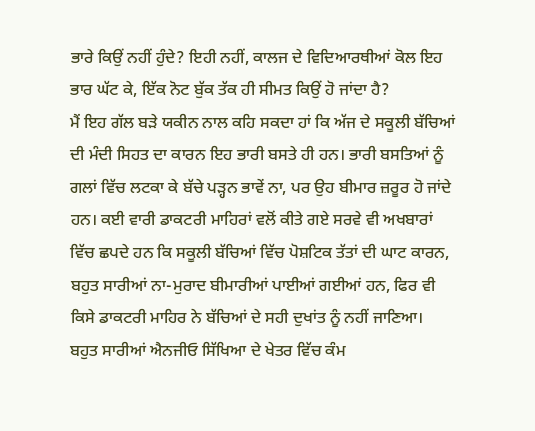ਭਾਰੇ ਕਿਉਂ ਨਹੀਂ ਹੁੰਦੇ? ਇਹੀ ਨਹੀਂ, ਕਾਲਜ ਦੇ ਵਿਦਿਆਰਥੀਆਂ ਕੋਲ ਇਹ ਭਾਰ ਘੱਟ ਕੇ, ਇੱਕ ਨੋਟ ਬੁੱਕ ਤੱਕ ਹੀ ਸੀਮਤ ਕਿਉਂ ਹੋ ਜਾਂਦਾ ਹੈ?
ਮੈਂ ਇਹ ਗੱਲ ਬੜੇ ਯਕੀਨ ਨਾਲ ਕਹਿ ਸਕਦਾ ਹਾਂ ਕਿ ਅੱਜ ਦੇ ਸਕੂਲੀ ਬੱਚਿਆਂ ਦੀ ਮੰਦੀ ਸਿਹਤ ਦਾ ਕਾਰਨ ਇਹ ਭਾਰੀ ਬਸਤੇ ਹੀ ਹਨ। ਭਾਰੀ ਬਸਤਿਆਂ ਨੂੰ ਗਲਾਂ ਵਿੱਚ ਲਟਕਾ ਕੇ ਬੱਚੇ ਪੜ੍ਹਨ ਭਾਵੇਂ ਨਾ, ਪਰ ਉਹ ਬੀਮਾਰ ਜ਼ਰੂਰ ਹੋ ਜਾਂਦੇ ਹਨ। ਕਈ ਵਾਰੀ ਡਾਕਟਰੀ ਮਾਹਿਰਾਂ ਵਲੋਂ ਕੀਤੇ ਗਏ ਸਰਵੇ ਵੀ ਅਖਬਾਰਾਂ ਵਿੱਚ ਛਪਦੇ ਹਨ ਕਿ ਸਕੂਲੀ ਬੱਚਿਆਂ ਵਿੱਚ ਪੋਸ਼ਟਿਕ ਤੱਤਾਂ ਦੀ ਘਾਟ ਕਾਰਨ, ਬਹੁਤ ਸਾਰੀਆਂ ਨਾ-ਮੁਰਾਦ ਬੀਮਾਰੀਆਂ ਪਾਈਆਂ ਗਈਆਂ ਹਨ, ਫਿਰ ਵੀ ਕਿਸੇ ਡਾਕਟਰੀ ਮਾਹਿਰ ਨੇ ਬੱਚਿਆਂ ਦੇ ਸਹੀ ਦੁਖਾਂਤ ਨੂੰ ਨਹੀਂ ਜਾਣਿਆ।
ਬਹੁਤ ਸਾਰੀਆਂ ਐਨਜੀਓ ਸਿੱਖਿਆ ਦੇ ਖੇਤਰ ਵਿੱਚ ਕੰਮ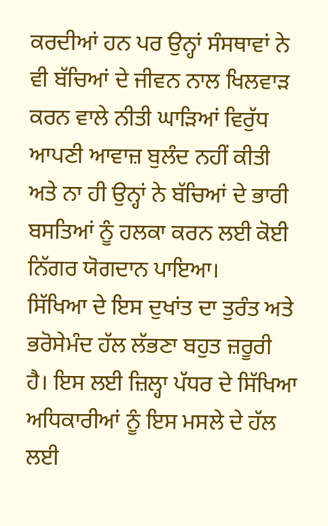ਕਰਦੀਆਂ ਹਨ ਪਰ ਉਨ੍ਹਾਂ ਸੰਸਥਾਵਾਂ ਨੇ ਵੀ ਬੱਚਿਆਂ ਦੇ ਜੀਵਨ ਨਾਲ ਖਿਲਵਾੜ ਕਰਨ ਵਾਲੇ ਨੀਤੀ ਘਾੜਿਆਂ ਵਿਰੁੱਧ ਆਪਣੀ ਆਵਾਜ਼ ਬੁਲੰਦ ਨਹੀਂ ਕੀਤੀ ਅਤੇ ਨਾ ਹੀ ਉਨ੍ਹਾਂ ਨੇ ਬੱਚਿਆਂ ਦੇ ਭਾਰੀ ਬਸਤਿਆਂ ਨੂੰ ਹਲਕਾ ਕਰਨ ਲਈ ਕੋਈ ਨਿੱਗਰ ਯੋਗਦਾਨ ਪਾਇਆ।
ਸਿੱਖਿਆ ਦੇ ਇਸ ਦੁਖਾਂਤ ਦਾ ਤੁਰੰਤ ਅਤੇ ਭਰੋਸੇਮੰਦ ਹੱਲ ਲੱਭਣਾ ਬਹੁਤ ਜ਼ਰੂਰੀ ਹੈ। ਇਸ ਲਈ ਜ਼ਿਲ੍ਹਾ ਪੱਧਰ ਦੇ ਸਿੱਖਿਆ ਅਧਿਕਾਰੀਆਂ ਨੂੰ ਇਸ ਮਸਲੇ ਦੇ ਹੱਲ ਲਈ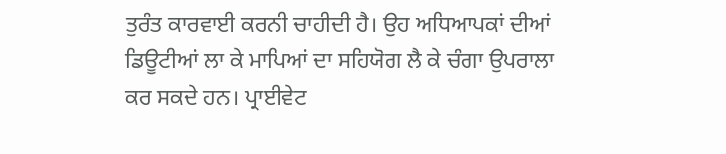ਤੁਰੰਤ ਕਾਰਵਾਈ ਕਰਨੀ ਚਾਹੀਦੀ ਹੈ। ਉਹ ਅਧਿਆਪਕਾਂ ਦੀਆਂ ਡਿਊਟੀਆਂ ਲਾ ਕੇ ਮਾਪਿਆਂ ਦਾ ਸਹਿਯੋਗ ਲੈ ਕੇ ਚੰਗਾ ਉਪਰਾਲਾ ਕਰ ਸਕਦੇ ਹਨ। ਪ੍ਰਾਈਵੇਟ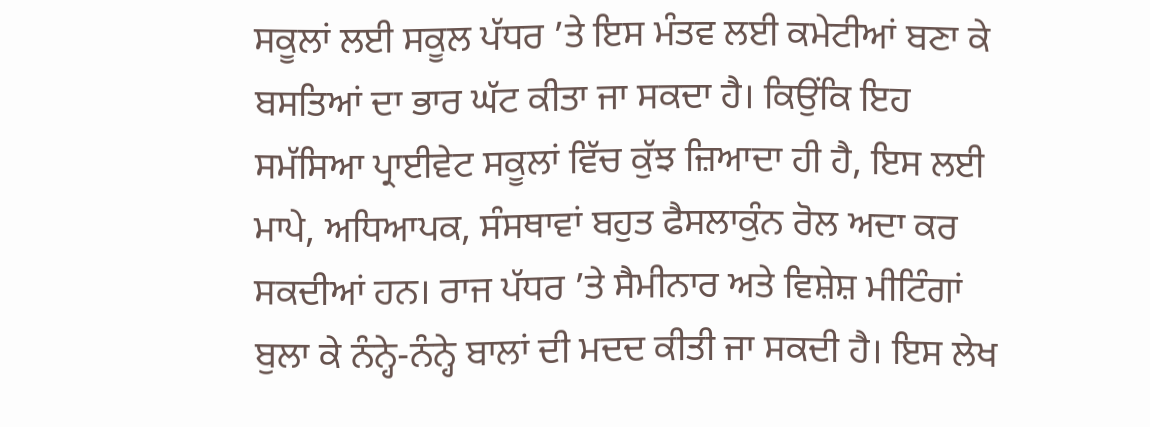ਸਕੂਲਾਂ ਲਈ ਸਕੂਲ ਪੱਧਰ ’ਤੇ ਇਸ ਮੰਤਵ ਲਈ ਕਮੇਟੀਆਂ ਬਣਾ ਕੇ ਬਸਤਿਆਂ ਦਾ ਭਾਰ ਘੱਟ ਕੀਤਾ ਜਾ ਸਕਦਾ ਹੈ। ਕਿਉਂਕਿ ਇਹ ਸਮੱਸਿਆ ਪ੍ਰਾਈਵੇਟ ਸਕੂਲਾਂ ਵਿੱਚ ਕੁੱਝ ਜ਼ਿਆਦਾ ਹੀ ਹੈ, ਇਸ ਲਈ ਮਾਪੇ, ਅਧਿਆਪਕ, ਸੰਸਥਾਵਾਂ ਬਹੁਤ ਫੈਸਲਾਕੁੰਨ ਰੋਲ ਅਦਾ ਕਰ ਸਕਦੀਆਂ ਹਨ। ਰਾਜ ਪੱਧਰ ’ਤੇ ਸੈਮੀਨਾਰ ਅਤੇ ਵਿਸ਼ੇਸ਼ ਮੀਟਿੰਗਾਂ ਬੁਲਾ ਕੇ ਨੰਨ੍ਹੇ-ਨੰਨ੍ਹੇ ਬਾਲਾਂ ਦੀ ਮਦਦ ਕੀਤੀ ਜਾ ਸਕਦੀ ਹੈ। ਇਸ ਲੇਖ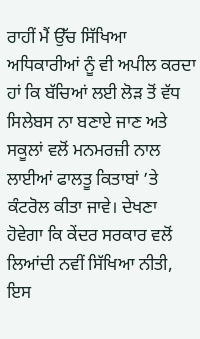ਰਾਹੀਂ ਮੈਂ ਉੱਚ ਸਿੱਖਿਆ ਅਧਿਕਾਰੀਆਂ ਨੂੰ ਵੀ ਅਪੀਲ ਕਰਦਾ ਹਾਂ ਕਿ ਬੱਚਿਆਂ ਲਈ ਲੋੜ ਤੋਂ ਵੱਧ ਸਿਲੇਬਸ ਨਾ ਬਣਾਏ ਜਾਣ ਅਤੇ ਸਕੂਲਾਂ ਵਲੋਂ ਮਨਮਰਜ਼ੀ ਨਾਲ ਲਾਈਆਂ ਫਾਲਤੂ ਕਿਤਾਬਾਂ ’ਤੇ ਕੰਟਰੋਲ ਕੀਤਾ ਜਾਵੇ। ਦੇਖਣਾ ਹੋਵੇਗਾ ਕਿ ਕੇਂਦਰ ਸਰਕਾਰ ਵਲੋਂ ਲਿਆਂਦੀ ਨਵੀਂ ਸਿੱਖਿਆ ਨੀਤੀ, ਇਸ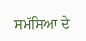ਸਮੱਸਿਆ ਦੇ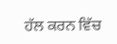ਹੱਲ ਕਰਨ ਵਿੱਚ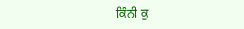ਕਿੰਨੀ ਕੁ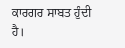ਕਾਰਗਰ ਸਾਬਤ ਹੁੰਦੀ ਹੈ।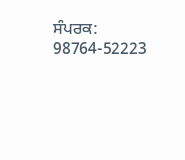ਸੰਪਰਕ: 98764-52223